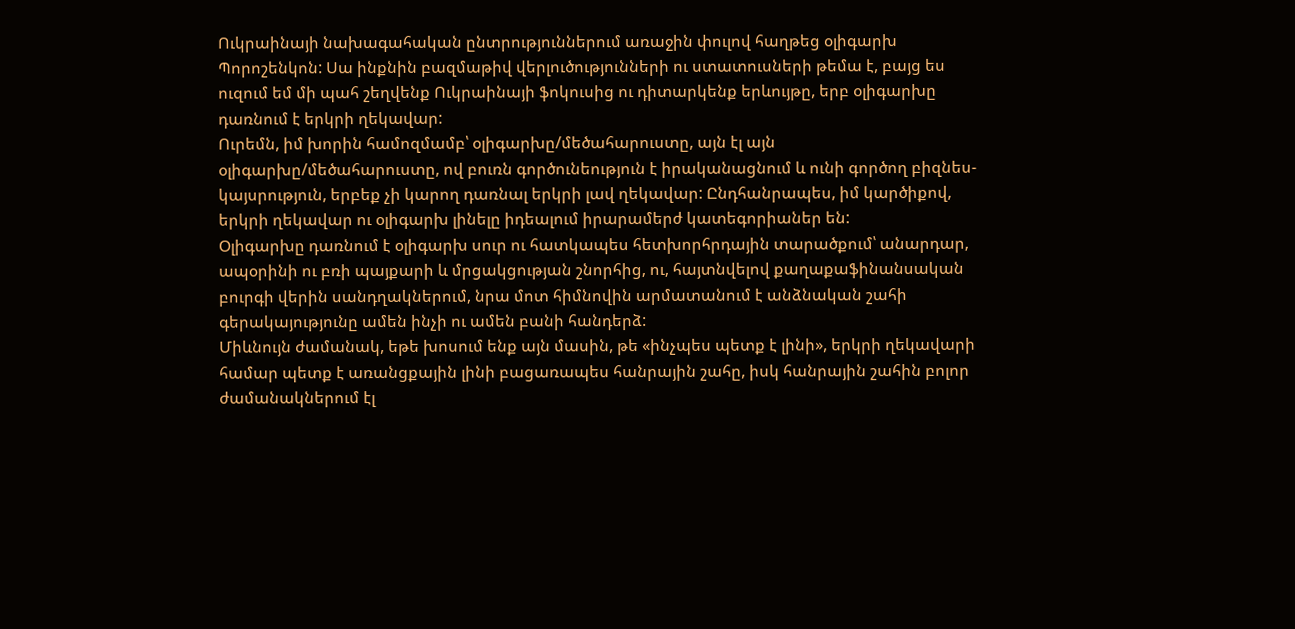Ուկրաինայի նախագահական ընտրություններում առաջին փուլով հաղթեց օլիգարխ Պորոշենկոն: Սա ինքնին բազմաթիվ վերլուծությունների ու ստատուսների թեմա է, բայց ես ուզում եմ մի պահ շեղվենք Ուկրաինայի ֆոկուսից ու դիտարկենք երևույթը, երբ օլիգարխը դառնում է երկրի ղեկավար:
Ուրեմն, իմ խորին համոզմամբ՝ օլիգարխը/մեծահարուստը, այն էլ այն օլիգարխը/մեծահարուստը, ով բուռն գործունեություն է իրականացնում և ունի գործող բիզնես-կայսրություն, երբեք չի կարող դառնալ երկրի լավ ղեկավար: Ընդհանրապես, իմ կարծիքով, երկրի ղեկավար ու օլիգարխ լինելը իդեալում իրարամերժ կատեգորիաներ են:
Օլիգարխը դառնում է օլիգարխ սուր ու հատկապես հետխորհրդային տարածքում՝ անարդար, ապօրինի ու բռի պայքարի և մրցակցության շնորհից, ու, հայտնվելով քաղաքաֆինանսական բուրգի վերին սանդղակներում, նրա մոտ հիմնովին արմատանում է անձնական շահի գերակայությունը ամեն ինչի ու ամեն բանի հանդերձ:
Միևնույն ժամանակ, եթե խոսում ենք այն մասին, թե «ինչպես պետք է լինի», երկրի ղեկավարի համար պետք է առանցքային լինի բացառապես հանրային շահը, իսկ հանրային շահին բոլոր ժամանակներում էլ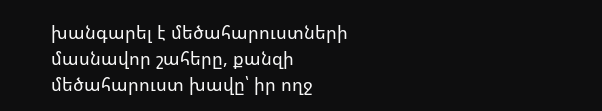խանգարել է մեծահարուստների մասնավոր շահերը, քանզի մեծահարուստ խավը՝ իր ողջ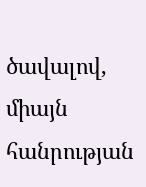ծավալով, միայն հանրության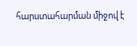հարստահարման միջով է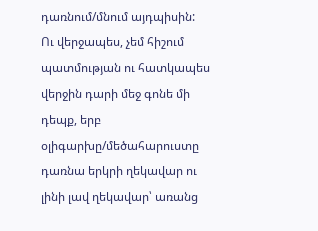դառնում/մնում այդպիսին:
Ու վերջապես, չեմ հիշում պատմության ու հատկապես վերջին դարի մեջ գոնե մի դեպք, երբ օլիգարխը/մեծահարուստը դառնա երկրի ղեկավար ու լինի լավ ղեկավար՝ առանց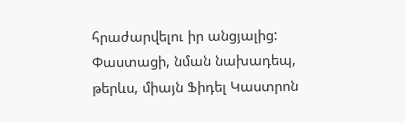հրաժարվելու իր անցյալից: Փաստացի, նման նախադեպ, թերևս, միայն Ֆիդել Կաստրոն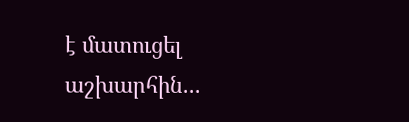է մատուցել աշխարհին...